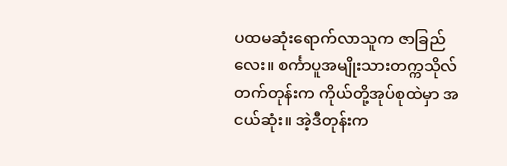ပထမဆုံးရောက်လာသူက ဇာခြည်လေး။ စင်္ကာပူအမျိုးသားတက္ကသိုလ်တက်တုန်းက ကိုယ်တို့အုပ်စုထဲမှာ အငယ်ဆုံး။ အဲ့ဒီတုန်းက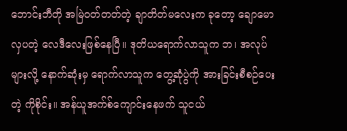ဘောင်းဘီတို အမြဲဝတ်တတ်တဲ့ ချာတိတ်မလေးက ခုတော့ ချောမောလှပတဲ့ လေဒီလေးဖြစ်နေပြီ။ ဒုတိယရောက်လာသူက ဘ၊ အလုပ်များလို့ နောက်ဆုံးမှ ရောက်လာသူက တွေ့ဆုံပွဲကို အားခြင်းစီစဉ်ပေးတဲ့ ကိုစိုင်း။ အန်ယူအက်စ်ကျောင်းနေဖက် သူငယ်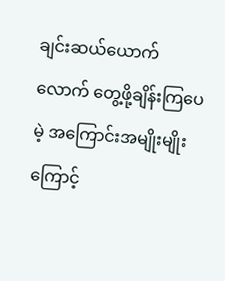ချင်းဆယ်ယောက်လောက် တွေ့ဖို့ချိန်းကြပေမဲ့ အကြောင်းအမျိုးမျိုးကြောင့်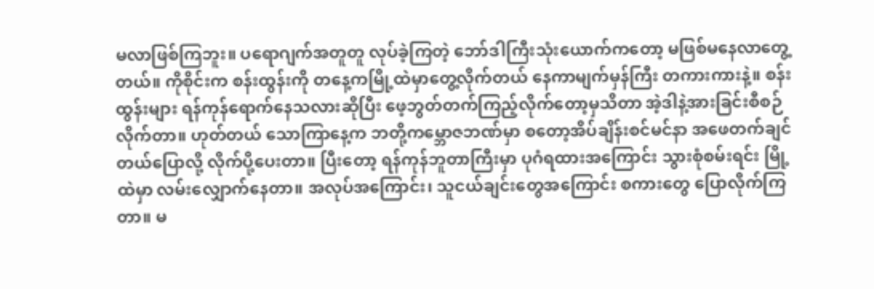မလာဖြစ်ကြဘူး။ ပရောဂျက်အတူတူ လုပ်ခဲ့ကြတဲ့ ဘော်ဒါကြီးသုံးယောက်ကတော့ မဖြစ်မနေလာတွေ့တယ်။ ကိုစိုင်းက စန်းထွန်းကို တနေ့ကမြို့ထဲမှာတွေ့လိုက်တယ် နေကာမျက်မှန်ကြီး တကားကားနဲ့။ စန်းထွန်းများ ရန်ကုန်ရောက်နေသလားဆိုပြီး ဖေ့ဘွတ်တက်ကြည့်လိုက်တော့မှသိတာ အဲ့ဒါနဲ့အားခြင်းစီစဉ်လိုက်တာ။ ဟုတ်တယ် သောကြာနေ့က ဘတို့ကမ္ဘောဇဘဏ်မှာ စတော့အိပ်ချိန်းစင်မင်နာ အဖေတက်ချင်တယ်ပြောလို့ လိုက်ပို့ပေးတာ။ ပြီးတော့ ရန်ကုန်ဘူတာကြီးမှာ ပုဂံရထားအကြောင်း သွားစုံစမ်းရင်း မြို့ထဲမှာ လမ်းလျှောက်နေတာ။ အလုပ်အကြောင်း၊ သူငယ်ချင်းတွေအကြောင်း စကားတွေ ပြောလိုက်ကြတာ။ မ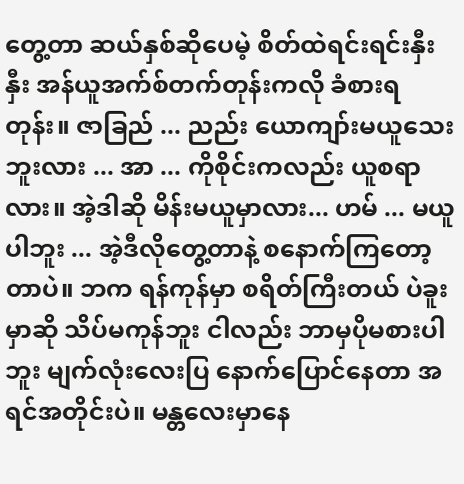တွေ့တာ ဆယ်နှစ်ဆိုပေမဲ့ စိတ်ထဲရင်းရင်းနှီးနှီး အန်ယူအက်စ်တက်တုန်းကလို ခံစားရတုန်း။ ဇာခြည် ... ညည်း ယောကျာ်းမယူသေးဘူးလား ... အာ ... ကိုစိုင်းကလည်း ယူစရာလား။ အဲ့ဒါဆို မိန်းမယူမှာလား... ဟမ် ... မယူပါဘူး ... အဲ့ဒီလိုတွေ့တာနဲ့ စနောက်ကြတော့တာပဲ။ ဘက ရန်ကုန်မှာ စရိတ်ကြီးတယ် ပဲခူးမှာဆို သိပ်မကုန်ဘူး ငါလည်း ဘာမှပိုမစားပါဘူး မျက်လုံးလေးပြ နောက်ပြောင်နေတာ အရင်အတိုင်းပဲ။ မန္တလေးမှာနေ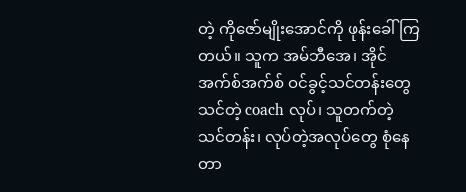တဲ့ ကိုဇော်မျိုးအောင်ကို ဖုန်းခေါ်ကြတယ်။ သူက အမ်ဘီအေ၊ အိုင်အက်စ်အက်စ် ဝင်ခွင့်သင်တန်းတွေသင်တဲ့ coach လုပ်၊ သူတက်တဲ့သင်တန်း၊ လုပ်တဲ့အလုပ်တွေ စုံနေတာ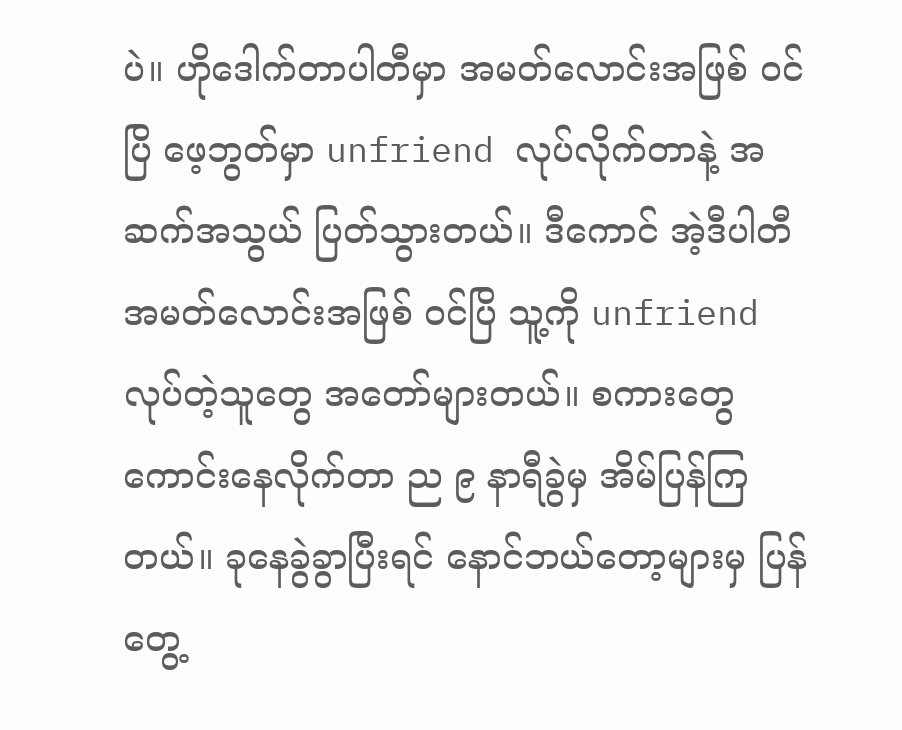ပဲ။ ဟိုဒေါက်တာပါတီမှာ အမတ်လောင်းအဖြစ် ဝင်ပြိ ဖေ့ဘွတ်မှာ unfriend လုပ်လိုက်တာနဲ့ အဆက်အသွယ် ပြတ်သွားတယ်။ ဒီကောင် အဲ့ဒီပါတီ အမတ်လောင်းအဖြစ် ဝင်ပြိ သူ့ကို unfriend လုပ်တဲ့သူတွေ အတော်များတယ်။ စကားတွေ ကောင်းနေလိုက်တာ ည ၉ နာရီခွဲမှ အိမ်ပြန်ကြတယ်။ ခုနေခွဲခွာပြီးရင် နောင်ဘယ်တော့များမှ ပြန်တွေ့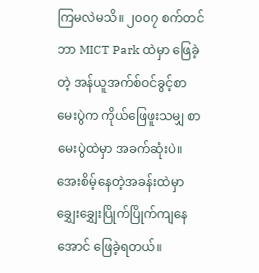ကြမလဲမသိ။ ၂၀၀၇ စက်တင်ဘာ MICT Park ထဲမှာ ဖြေခဲ့တဲ့ အန်ယူအက်စ်ဝင်ခွင့်စာမေးပွဲက ကိုယ်ဖြေဖူးသမျှ စာမေးပွဲထဲမှာ အခက်ဆုံးပဲ။ အေးစိမ့်နေတဲ့အခန်းထဲမှာ ချွှေးချွှေးပြိုက်ပြိုက်ကျနေအောင် ဖြေခဲ့ရတယ်။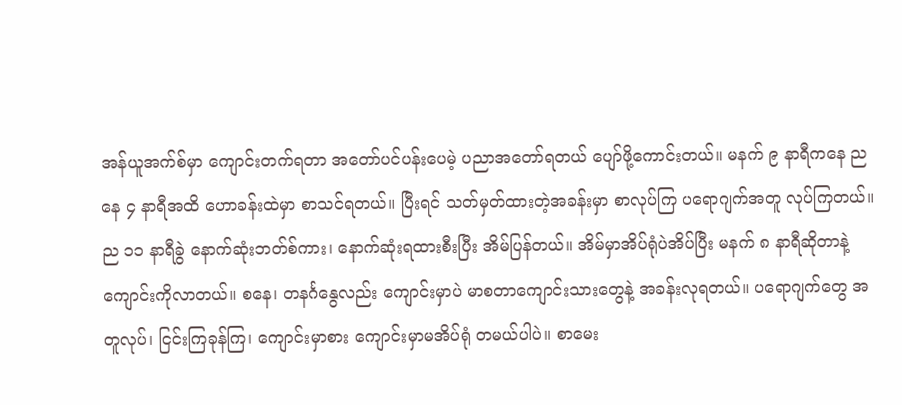အန်ယူအက်စ်မှာ ကျောင်းတက်ရတာ အတော်ပင်ပန်းပေမဲ့ ပညာအတော်ရတယ် ပျော်ဖို့ကောင်းတယ်။ မနက် ၉ နာရီကနေ ညနေ ၄ နာရီအထိ ဟောခန်းထဲမှာ စာသင်ရတယ်။ ပြီးရင် သတ်မှတ်ထားတဲ့အခန်းမှာ စာလုပ်ကြ ပရောဂျက်အတူ လုပ်ကြတယ်။ ည ၁၁ နာရီခွဲ နောက်ဆုံးဘတ်စ်ကား၊ နောက်ဆုံးရထားစီးပြီး အိမ်ပြန်တယ်။ အိမ်မှာအိပ်ရုံပဲအိပ်ပြီး မနက် ၈ နာရီဆိုတာနဲ့ ကျောင်းကိုလာတယ်။ စနေ၊ တနင်္ဂနွေလည်း ကျောင်းမှာပဲ မာစတာကျောင်းသားတွေနဲ့ အခန်းလုရတယ်။ ပရောဂျက်တွေ အတူလုပ်၊ ငြင်းကြခုန်ကြ၊ ကျောင်းမှာစား ကျောင်းမှာမအိပ်ရုံ တမယ်ပါပဲ။ စာမေး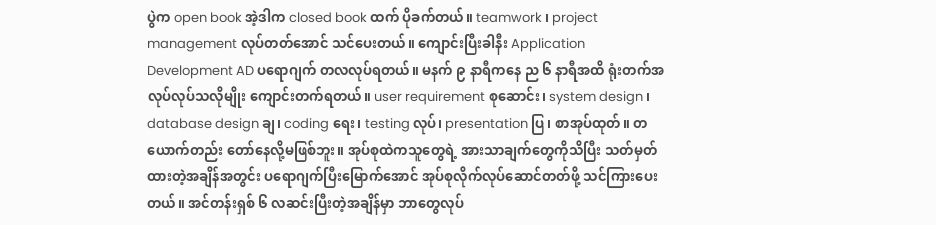ပွဲက open book အဲ့ဒါက closed book ထက် ပိုခက်တယ်။ teamwork ၊ project management လုပ်တတ်အောင် သင်ပေးတယ်။ ကျောင်းပြီးခါနီး Application Development AD ပရောဂျက် တလလုပ်ရတယ်။ မနက် ၉ နာရီကနေ ည ၆ နာရီအထိ ရုံးတက်အလုပ်လုပ်သလိုမျိုး ကျောင်းတက်ရတယ်။ user requirement စုဆောင်း၊ system design ၊ database design ချ၊ coding ရေး၊ testing လုပ်၊ presentation ပြ၊ စာအုပ်ထုတ်။ တယောက်တည်း တော်နေလို့မဖြစ်ဘူး။ အုပ်စုထဲကသူတွေရဲ့ အားသာချက်တွေကိုသိပြီး သတ်မှတ်ထားတဲ့အချိန်အတွင်း ပရောဂျက်ပြီးမြောက်အောင် အုပ်စုလိုက်လုပ်ဆောင်တတ်ဖို့ သင်ကြားပေးတယ်။ အင်တန်းရှစ် ၆ လဆင်းပြီးတဲ့အချိန်မှာ ဘာတွေလုပ်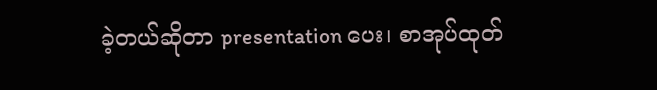ခဲ့တယ်ဆိုတာ presentation ပေး၊ စာအုပ်ထုတ်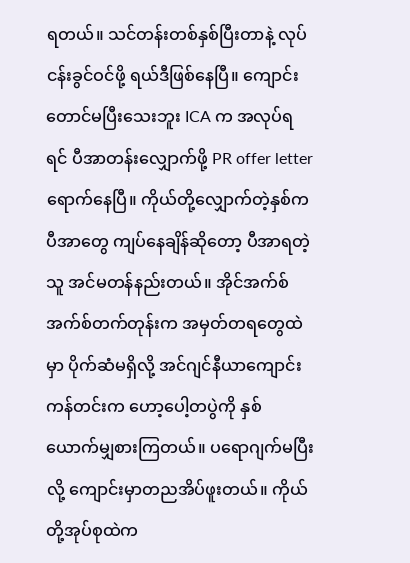ရတယ်။ သင်တန်းတစ်နှစ်ပြီးတာနဲ့ လုပ်ငန်းခွင်ဝင်ဖို့ ရယ်ဒီဖြစ်နေပြီ။ ကျောင်းတောင်မပြီးသေးဘူး ICA က အလုပ်ရရင် ပီအာတန်းလျှောက်ဖို့ PR offer letter ရောက်နေပြီ။ ကိုယ်တို့လျှောက်တဲ့နှစ်က ပီအာတွေ ကျပ်နေချိန်ဆိုတော့ ပီအာရတဲ့သူ အင်မတန်နည်းတယ်။ အိုင်အက်စ်အက်စ်တက်တုန်းက အမှတ်တရတွေထဲမှာ ပိုက်ဆံမရှိလို့ အင်ဂျင်နီယာကျောင်းကန်တင်းက ဟော့ပေါ့တပွဲကို နှစ်ယောက်မျှစားကြတယ်။ ပရောဂျက်မပြီးလို့ ကျောင်းမှာတညအိပ်ဖူးတယ်။ ကိုယ်တို့အုပ်စုထဲက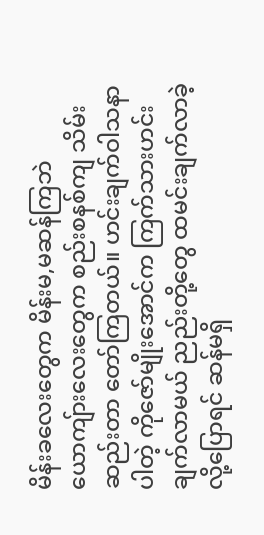မိန်းခလေးတွေက မိန်းမ,မဆန်ကြဘဲ ယောကျ်ားလေးတွေက စည်းစနစ်ကျ သိမ်းဆည်းတာ တော်ကြတယ်။ ဟင်းချက်ဝါသနာပါတဲ့ ကိုဇော်မျိုးအောင်က ကြက်သားဟင်းချက်လာမယ် ညည်းတို့တွေ ထမင်းချက်လာခဲ့လို့ပြောရင် ဆန်မရှိ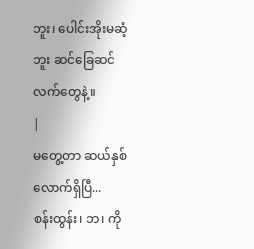ဘူး၊ ပေါင်းအိုးမဆံ့ဘူး ဆင်ခြေဆင်လက်တွေနဲ့။
|
မတွေ့တာ ဆယ်နှစ်လောက်ရှိပြီ...
စန်းထွန်း၊ ဘ၊ ကို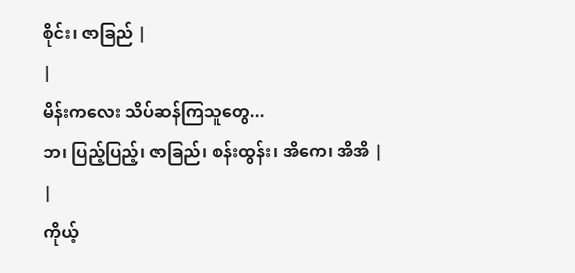စိုင်း၊ ဇာခြည် |
|
မိန်းကလေး သိပ်ဆန်ကြသူတွေ...
ဘ၊ ပြည့်ပြည့်၊ ဇာခြည်၊ စန်းထွန်း၊ အိကေ၊ အိအိ |
|
ကိုယ့်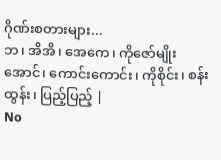ဂိုဏ်းစတားများ...
ဘ၊ အိအိ၊ အေကေ၊ ကိုဇော်မျိုးအောင်၊ ကောင်းကောင်း၊ ကိုစိုင်း၊ စန်းထွန်း၊ ပြည့်ပြည့် |
No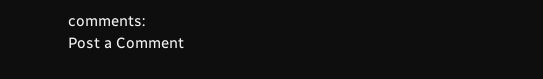comments:
Post a Comment